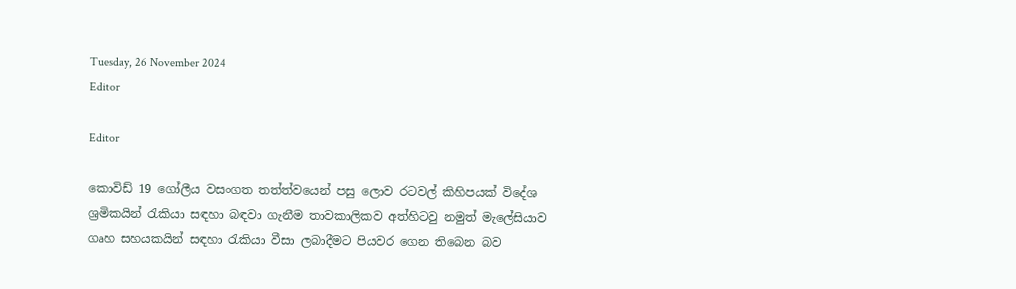Tuesday, 26 November 2024
Editor

Editor

කොවිඩ් 19 ගෝලීය වසංගත තත්ත්වයෙන් පසු ලොව රටවල් කිහිපයක් විදේශ ශ්‍රමිකයින් රැකියා සඳහා බඳවා ගැනීම තාවකාලිකව අත්හිටවු නමුත් මැලේසියාව ගෘහ සහයකයින් සඳහා රැකියා වීසා ලබාදීමට පියවර ගෙන තිබෙන බව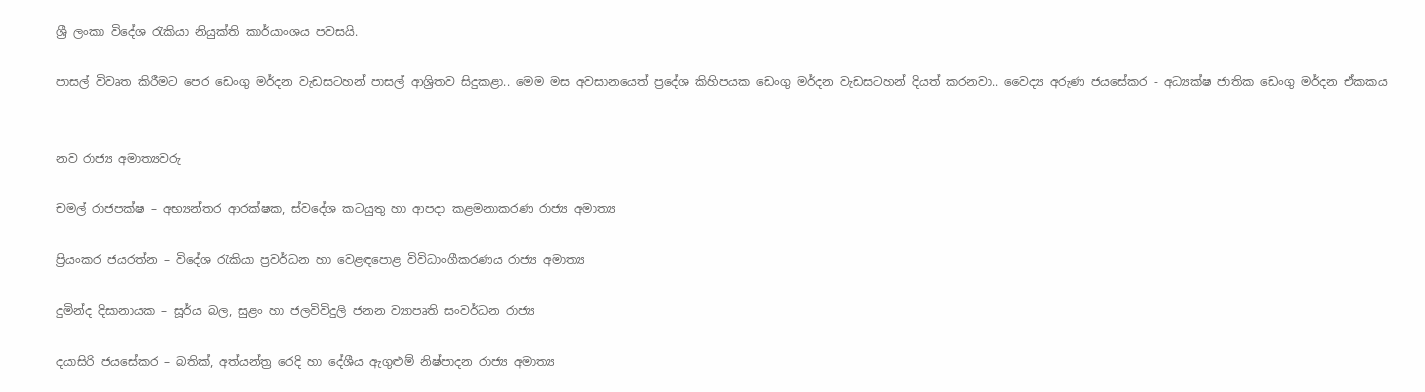ශ්‍රී ලංකා විදේශ රැකියා නියුක්ති කාර්යාංශය පවසයි.

පාසල් විවෘත කිරීමට පෙර ඩෙංගු මර්දන වැඩසටහන් පාසල් ආශ්‍රිතව සිදුකළා.. මෙම මස අවසානයෙත් ප්‍රදේශ කිහිපයක ඩෙංගු මර්දන වැඩසටහන් දියත් කරනවා.. වෛද්‍ය අරුණ ජයසේකර - අධ්‍යක්ෂ ජාතික ඩෙංගු මර්දන ඒකකය


නව රාජ්‍ය අමාත්‍යවරු

චමල් රාජපක්ෂ – අභ්‍යන්තර ආරක්ෂක, ස්වදේශ කටයුතු හා ආපදා කළමනාකරණ රාජ්‍ය අමාත්‍ය

ප්‍රියංකර ජයරත්න – විදේශ රැකියා ප්‍රවර්ධන හා වෙළඳපොළ විවිධාංගීකරණය රාජ්‍ය අමාත්‍ය

දුමින්ද දිසානායක – සූර්ය බල, සුළං හා ජලවිවිදුලි ජනන ව්‍යාපෘති සංවර්ධන රාජ්‍ය

දයාසිරි ජයසේකර – බතික්, අත්යන්ත්‍ර රෙදි හා දේශීය ඇගුළුම් නිෂ්පාදන රාජ්‍ය අමාත්‍ය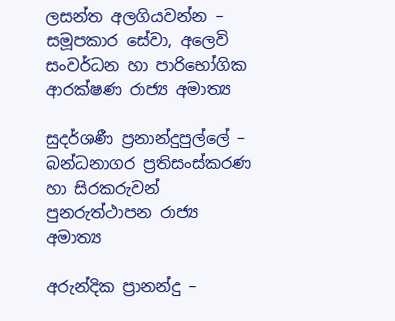ලසන්ත අලගියවන්න – සමූපකාර සේවා, අලෙවි සංවර්ධන හා පාරිභෝගික ආරක්ෂණ රාජ්‍ය අමාත්‍ය

සුදර්ශණී ප්‍රනාන්දුපුල්ලේ – බන්ධනාගර ප්‍රතිසංස්කරණ හා සිරකරුවන් පුනරුත්ථාපන රාජ්‍ය අමාත්‍ය

අරුන්දික ප්‍රානන්දු –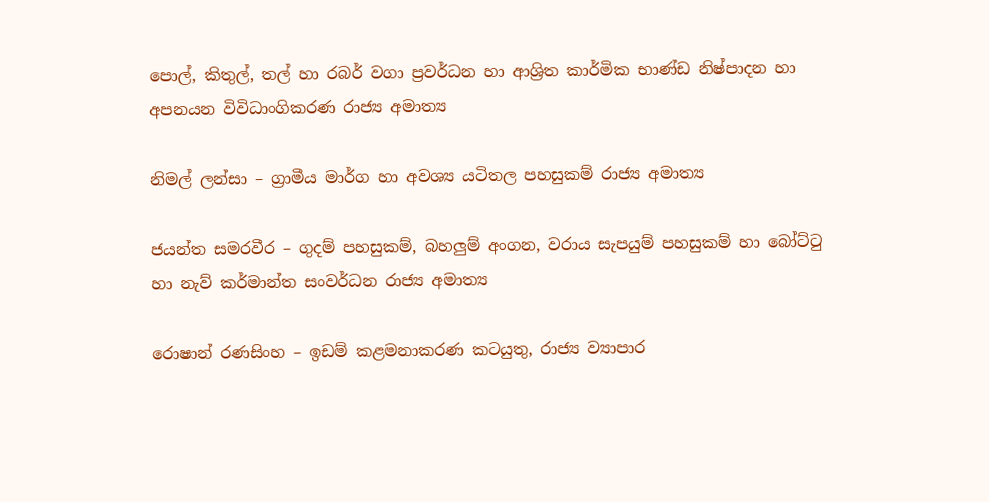පොල්, කිතුල්, තල් හා රබර් වගා ප්‍රවර්ධන හා ආශ්‍රිත කාර්මික භාණ්ඩ නිෂ්පාදන හා අපනයන විවිධාංගිකරණ රාජ්‍ය අමාත්‍ය

නිමල් ලන්සා – ග්‍රාමීය මාර්ග හා අවශ්‍ය යටිතල පහසුකම් රාජ්‍ය අමාත්‍ය

ජයන්ත සමරවීර – ගුදම් පහසුකම්, බහලුම් අංගන, වරාය සැපයුම් පහසුකම් හා බෝට්ටු හා නැව් කර්මාන්ත සංවර්ධන රාජ්‍ය අමාත්‍ය

රොෂාන් රණසිංහ – ඉඩම් කළමනාකරණ කටයුතු, රාජ්‍ය ව්‍යාපාර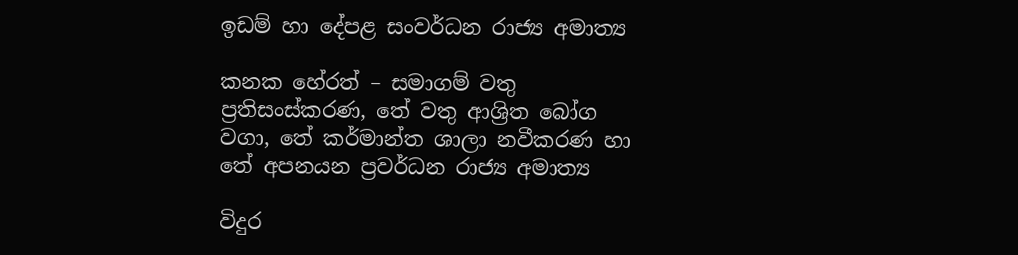ඉඩම් හා දේපළ සංවර්ධන රාජ්‍ය අමාත්‍ය

කනක හේරත් – සමාගම් වතු ප්‍රතිසංස්කරණ, තේ වතු ආශ්‍රිත බෝග වගා, තේ කර්මාන්ත ශාලා නවීකරණ හා තේ අපනයන ප්‍රවර්ධන රාජ්‍ය අමාත්‍ය

විදුර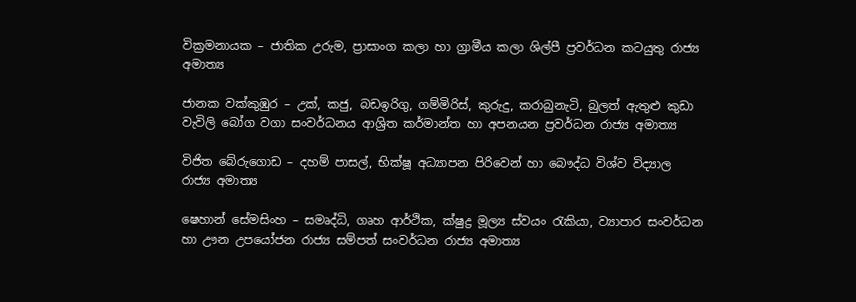වික්‍රමනායක – ජාතික උරුම, ප්‍රාසාංග කලා හා ග්‍රාමීය කලා ශිල්පී ප්‍රවර්ධන කටයුතු රාජ්‍ය අමාත්‍ය

ජානක වක්කුඹුර – උක්, කජු, බඩඉරිගු, ගම්මිරිස්, කුරුදු, කරාබුනැටි, බුලත් ඇතුළු කුඩා වැවිලි බෝග වගා සංවර්ධනය ආශ්‍රිත කර්මාන්ත හා අපනයන ප්‍රවර්ධන රාජ්‍ය අමාත්‍ය

විජිත බේරුගොඩ – දහම් පාසල්, භික්ෂූ අධ්‍යාපන පිරිවෙන් හා බෞද්ධ විශ්ව විද්‍යාල රාජ්‍ය අමාත්‍ය

ෂෙහාන් සේමසිංහ – සමෘද්ධි, ගෘහ ආර්ථික, ක්ෂුද්‍ර මූල්‍ය ස්වයං රැකියා, ව්‍යාපාර සංවර්ධන හා ඌන උපයෝජන රාජ්‍ය සම්පත් සංවර්ධන රාජ්‍ය අමාත්‍ය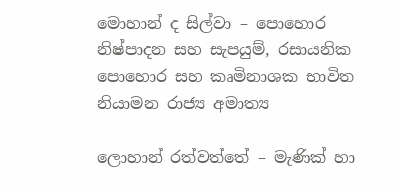මොහාන් ද සිල්වා – පොහොර නිෂ්පාදන සහ සැපයුම්, රසායනික පොහොර සහ කෘමිනාශක භාවිත නියාමන රාජ්‍ය අමාත්‍ය

ලොහාන් රත්වත්තේ – මැණික් හා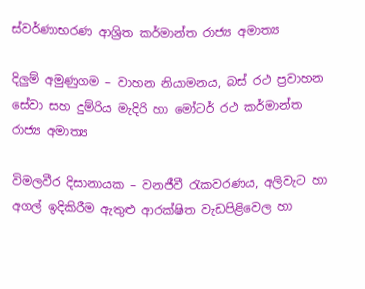ස්වර්ණාභරණ ආශ්‍රිත කර්මාන්ත රාජ්‍ය අමාත්‍ය

දිලුම් අමුණුගම – වාහන නියාමනය, බස් රථ ප්‍රවාහන සේවා සහ දුම්රිය මැදිරි හා මෝටර් රථ කර්මාන්ත රාජ්‍ය අමාත්‍ය

විමලවීර දිසානායක – වනජීවී රැකවරණය, අලිවැට හා අගල් ඉදිකිරීම ඇතුළු ආරක්ෂිත වැඩපිළිවෙල හා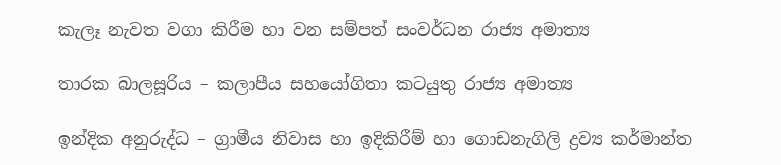කැලෑ නැවත වගා කිරීම හා වන සම්පත් සංවර්ධන රාජ්‍ය අමාත්‍ය

තාරක බාලසූරිය – කලාපීය සහයෝගිතා කටයුතු රාජ්‍ය අමාත්‍ය

ඉන්දික අනුරුද්ධ – ග්‍රාමීය නිවාස හා ඉදිකිරීම් හා ගොඩනැගිලි ද්‍රව්‍ය කර්මාන්ත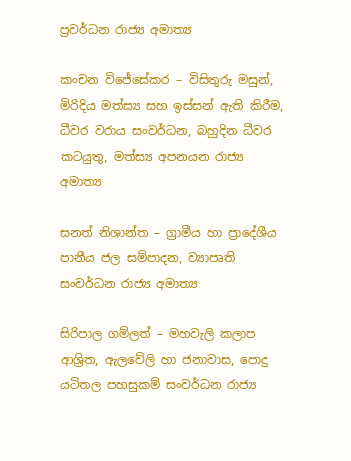ප්‍රවර්ධන රාජ්‍ය අමාත්‍ය

කංචන විජේසේකර – විසිතුරු මසුන්, මිරිදිය මත්ස්‍ය සහ ඉස්සන් ඇති කිරීම, ධීවර වරාය සංවර්ධන, බහුදින ධීවර කටයුතු, මත්ස්‍ය අපනයන රාජ්‍ය අමාත්‍ය

සනත් නිශාන්ත – ග්‍රාමීය හා ප්‍රාදේශීය පානීය ජල සම්පාදන, ව්‍යාපෘති සංවර්ධන රාජ්‍ය අමාත්‍ය

සිරිපාල ගම්ලත් – මහවැලි කලාප ආශ්‍රිත, ඇලවේලි හා ජනාවාස, පොදු යටිතල පහසුකම් සංවර්ධන රාජ්‍ය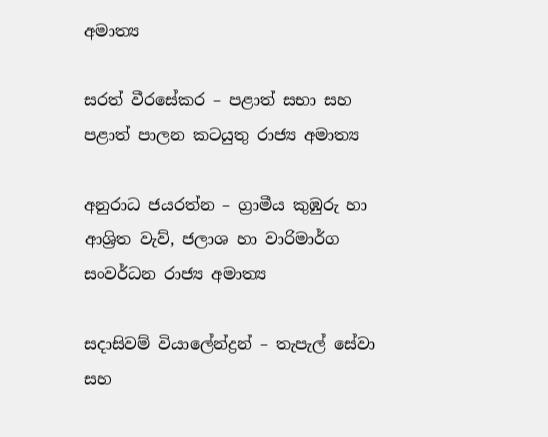අමාත්‍ය

සරත් වීරසේකර – පළාත් සභා සහ පළාත් පාලන කටයුතු රාජ්‍ය අමාත්‍ය

අනුරාධ ජයරත්න – ග්‍රාමීය කුඹුරු හා ආශ්‍රිත වැව්, ජලාශ හා වාරිමාර්ග සංවර්ධන රාජ්‍ය අමාත්‍ය

සදාසිවම් වියාලේන්ද්‍රන් – තැපැල් සේවා සහ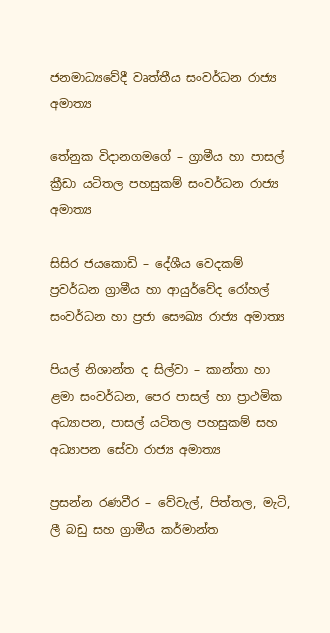ජනමාධ්‍යවේදී වෘත්තීය සංවර්ධන රාජ්‍ය අමාත්‍ය

තේනුක විදානගමගේ – ග්‍රාමීය හා පාසල් ක්‍රීඩා යටිතල පහසුකම් සංවර්ධන රාජ්‍ය අමාත්‍ය

සිසිර ජයකොඩි – දේශීය වෙදකම් ප්‍රවර්ධන ග්‍රාමීය හා ආයුර්වේද රෝහල් සංවර්ධන හා ප්‍රජා සෞඛ්‍ය රාජ්‍ය අමාත්‍ය

පියල් නිශාන්ත ද සිල්වා – කාන්තා හා ළමා සංවර්ධන, පෙර පාසල් හා ප්‍රාථමික අධ්‍යාපන, පාසල් යටිතල පහසුකම් සහ අධ්‍යාපන සේවා රාජ්‍ය අමාත්‍ය

ප්‍රසන්න රණවීර – වේවැල්, පිත්තල, මැටි, ලී බඩු සහ ග්‍රාමීය කර්මාන්ත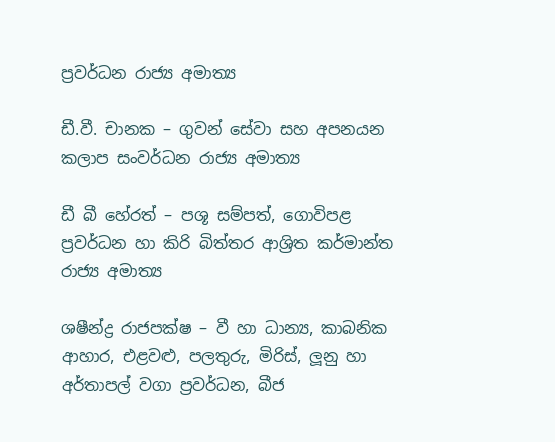ප්‍රවර්ධන රාජ්‍ය අමාත්‍ය

ඩී.වී. චානක – ගුවන් සේවා සහ අපනයන කලාප සංවර්ධන රාජ්‍ය අමාත්‍ය

ඩී බී හේරත් – පශූ සම්පත්, ගොවිපළ ප්‍රවර්ධන හා කිරි බිත්තර ආශ්‍රිත කර්මාන්ත රාජ්‍ය අමාත්‍ය

ශෂීන්ද්‍ර රාජපක්ෂ – වී හා ධාන්‍ය, කාබනික ආහාර, එළවළු, පලතුරු, මිරිස්, ලූනු හා අර්තාපල් වගා ප්‍රවර්ධන, බීජ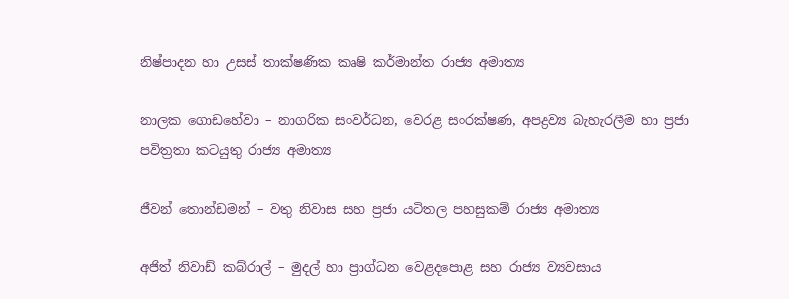නිෂ්පාදන හා උසස් තාක්ෂණික කෘෂි කර්මාන්ත රාජ්‍ය අමාත්‍ය

නාලක ගොඩහේවා – නාගරික සංවර්ධන, වෙරළ සංරක්ෂණ, අපද්‍රව්‍ය බැහැරලීම හා ප්‍රජා පවිත්‍රතා කටයුතු රාජ්‍ය අමාත්‍ය

ජීවන් තොන්ඩමන් – වතු නිවාස සහ ප්‍රජා යටිතල පහසුකම් රාජ්‍ය අමාත්‍ය

අජිත් නිවාඩ් කබ්රාල් – මුදල් හා ප්‍රාග්ධන වෙළදපොළ සහ රාජ්‍ය ව්‍යවසාය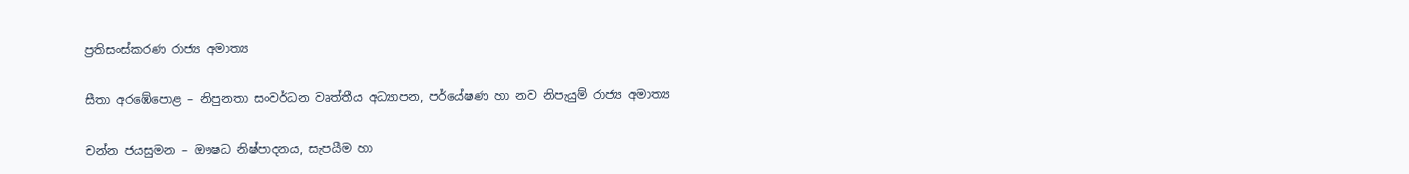ප්‍රතිසංස්කරණ රාජ්‍ය අමාත්‍ය

සීතා අරඹේපොළ – නිපුනතා සංවර්ධන වෘත්තීය අධ්‍යාපන, පර්යේෂණ හා නව නිපැයුම් රාජ්‍ය අමාත්‍ය

චන්න ජයසුමන – ඖෂධ නිෂ්පාදනය, සැපයීම හා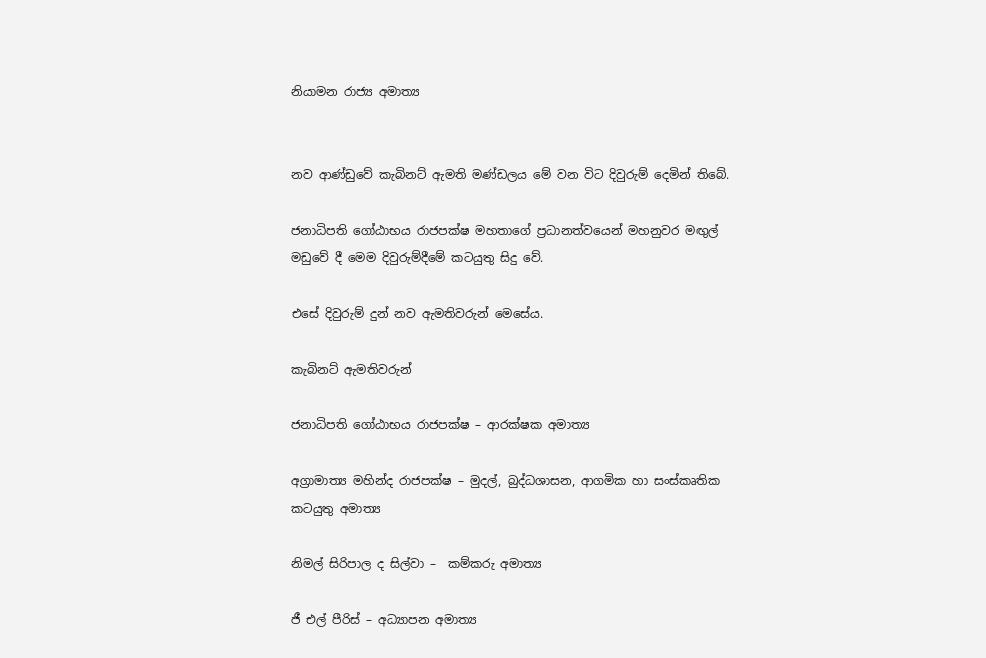නියාමන රාජ්‍ය අමාත්‍ය


නව ආණ්ඩුවේ කැබිනට් ඇමති මණ්ඩලය මේ වන විට දිවුරුම් දෙමින් තිබේ.

ජනාධිපති ගෝඨාභය රාජපක්ෂ මහතාගේ ප්‍රධානත්වයෙන් මහනුවර මඟුල් මඩුවේ දී මෙම දිවුරුම්දීමේ කටයුතු සිදු වේ.

එසේ දිවුරුම් දුන් නව ඇමතිවරුන් මෙසේය.

කැබිනට් ඇමතිවරුන්

ජනාධිපති ගෝඨාභය රාජපක්ෂ – ආරක්ෂක අමාත්‍ය

අග්‍රාමාත්‍ය මහින්ද රාජපක්ෂ – මුදල්, බුද්ධශාසන, ආගමික හා සංස්කෘතික කටයුතු අමාත්‍ය

නිමල් සිරිපාල ද සිල්වා –  කම්කරු අමාත්‍ය

ජී එල් පීරිස් – අධ්‍යාපන අමාත්‍ය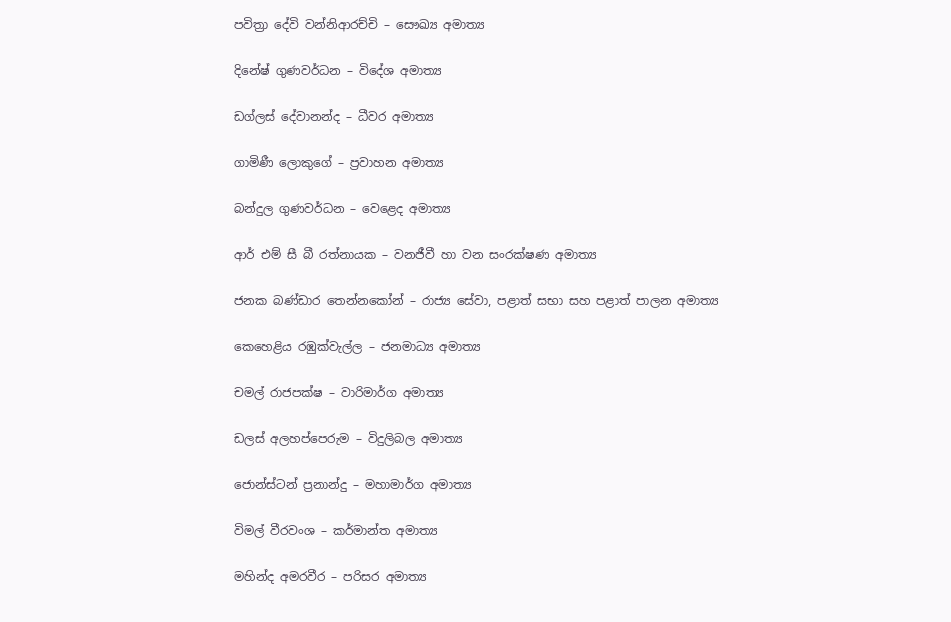පවිත්‍රා දේවි වන්නිආරච්චි – සෞඛ්‍ය අමාත්‍ය

දිනේෂ් ගුණවර්ධන – විදේශ අමාත්‍ය

ඩග්ලස් දේවානන්ද – ධීවර අමාත්‍ය

ගාමිණී ලොකුගේ – ප්‍රවාහන අමාත්‍ය

බන්දුල ගුණවර්ධන – වෙළෙද අමාත්‍ය

ආර් එම් සී බී රත්නායක – වනජීවී හා වන සංරක්ෂණ අමාත්‍ය

ජනක බණ්ඩාර තෙන්නකෝන් – රාජ්‍ය සේවා, පළාත් සභා සහ පළාත් පාලන අමාත්‍ය

කෙහෙළිය රඹුක්වැල්ල – ජනමාධ්‍ය අමාත්‍ය

චමල් රාජපක්ෂ – වාරිමාර්ග අමාත්‍ය

ඩලස් අලහප්පෙරුම – විදුලිබල අමාත්‍ය

ජොන්ස්ටන් ප්‍රනාන්දු – මහාමාර්ග අමාත්‍ය

විමල් වීරවංශ – කර්මාන්ත අමාත්‍ය

මහින්ද අමරවීර – පරිසර අමාත්‍ය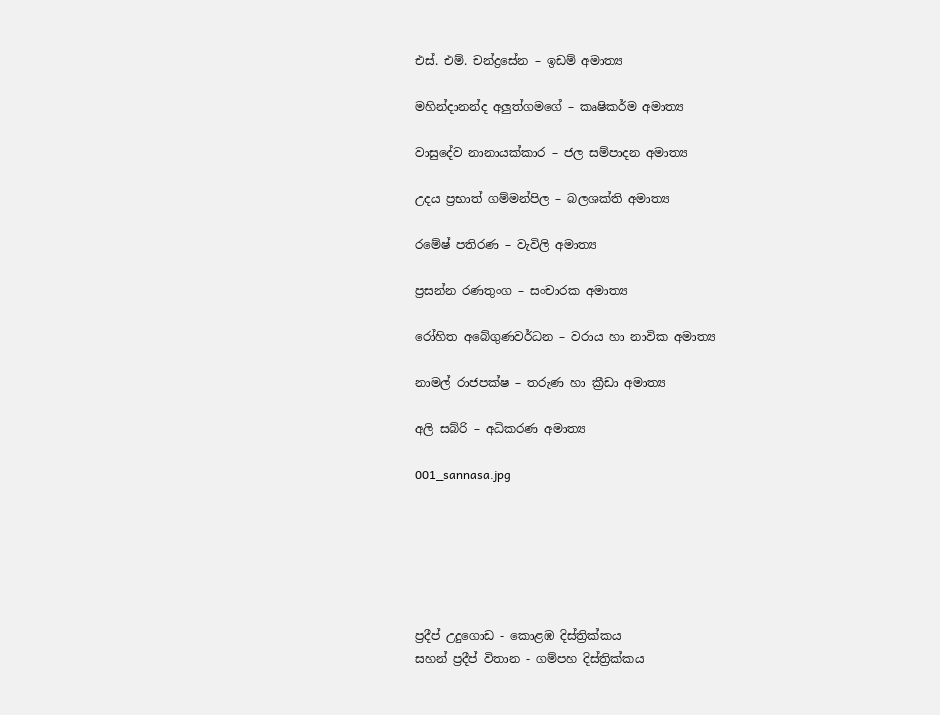එස්. එම්. චන්ද්‍රසේන – ඉඩම් අමාත්‍ය

මහින්දානන්ද අලුත්ගමගේ – කෘෂිකර්ම අමාත්‍ය

වාසුදේව නානායක්කාර – ජල සම්පාදන අමාත්‍ය

උදය ප්‍රභාත් ගම්මන්පිල – බලශක්ති අමාත්‍ය

රමේෂ් පතිරණ – වැවිලි අමාත්‍ය

ප්‍රසන්න රණතුංග – සංචාරක අමාත්‍ය

රෝහිත අබේගුණවර්ධන – වරාය හා නාවික අමාත්‍ය

නාමල් රාජපක්ෂ – තරුණ හා ක්‍රීඩා අමාත්‍ය

අලි සබ්රි – අධිකරණ අමාත්‍ය

001_sannasa.jpg






ප්‍රදීප් උදුගොඩ - කොළඹ දිස්ත්‍රික්කය
සහන් ප්‍රදීප් විතාන - ගම්පහ දිස්ත්‍රික්කය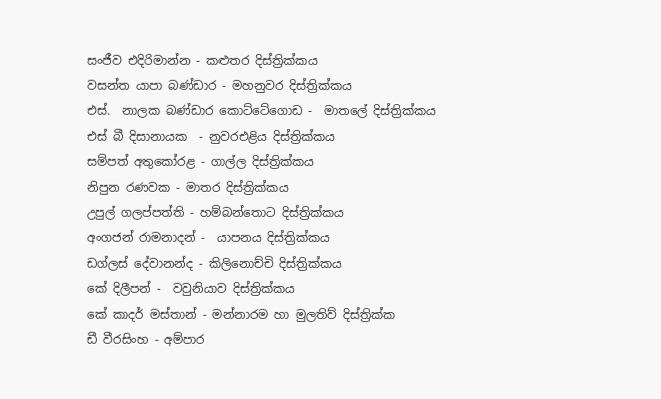සංජීව එදිරිමාන්න - කළුතර දිස්ත්‍රික්කය
වසන්ත යාපා බණ්ඩාර - මහනුවර දිස්ත්‍රික්කය
එස්.  නාලක බණ්ඩාර කොට්ටේගොඩ -  මාතලේ දිස්ත්‍රික්කය
එස් බී දිසානායක  - නුවරඑළිය දිස්ත්‍රික්කය
සම්පත් අතුකෝරළ - ගාල්ල දිස්ත්‍රික්කය
නිපුන රණවක - මාතර දිස්ත්‍රික්කය
උපුල් ගලප්පත්ති - හම්බන්තොට දිස්ත්‍රික්කය
අංගජන් රාමනාදන් -  යාපනය දිස්ත්‍රික්කය
ඩග්ලස් දේවානන්ද - කිලිනොච්චි දිස්ත්‍රික්කය
කේ දිලීපන් -  වවුනියාව දිස්ත්‍රික්කය
කේ කාදර් මස්තාන් - මන්නාරම හා මුලතිව් දිස්ත්‍රික්ක
ඩී වීරසිංහ - අම්පාර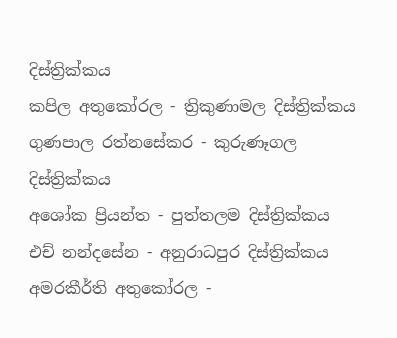දිස්ත්‍රික්කය
කපිල අතුකෝරල - ත්‍රිකුණාමල දිස්ත්‍රික්කය
ගුණපාල රත්නසේකර - කුරුණෑගල දිස්ත්‍රික්කය
අශෝක ප්‍රියන්ත - පුත්තලම දිස්ත්‍රික්කය
එච් නන්දසේන - අනුරාධපුර දිස්ත්‍රික්කය
අමරකීර්ති අතුකෝරල -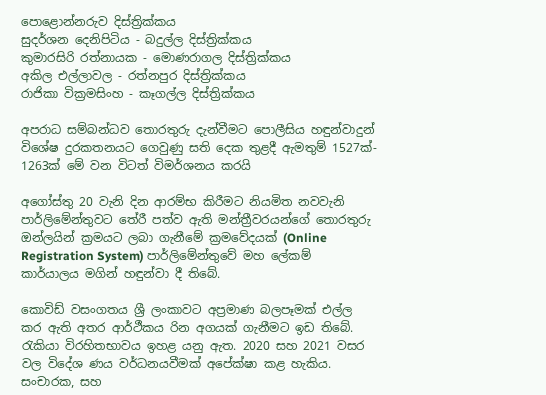පොළොන්නරුව දිස්ත්‍රික්කය
සුදර්ශන දෙනිපිටිය - බදුල්ල දිස්ත්‍රික්කය
කුමාරසිරි රත්නායක - මොණරාගල දිස්ත්‍රික්කය
අකිල එල්ලාවල - රත්නපුර දිස්ත්‍රික්කය
රාජිකා වික්‍රමසිංහ - කෑගල්ල දිස්ත්‍රික්කය

අපරාධ සම්බන්ධව තොරතුරු දැන්වීමට පොලීසිය හඳුන්වාදුන් විශේෂ දුරකතනයට ගෙවුණු සති දෙක තුළදී ඇමතුම් 1527ක්- 1263ක් මේ වන විටත් විමර්ශනය කරයි

අගෝස්තු 20 වැනි දින ආරම්භ කිරීමට නියමිත නවවැනි පාර්ලිමේන්තුවට තේරී පත්ව ඇති මන්ත්‍රීවරයන්ගේ තොරතුරු ඔන්ලයින් ක්‍රමයට ලබා ගැනීමේ ක්‍රමවේදයක් (Online Registration System) පාර්ලිමේන්තුවේ මහ ලේකම් කාර්යාලය මගින් හඳුන්වා දී තිබේ.

කොවිඩ් වසංගතය ශ්‍රී ලංකාවට අප්‍රමාණ බලපෑමක් එල්ල කර ඇති අතර ආර්ථීකය රින අගයක් ගැනීමට ඉඩ තිබේ. රැකියා විරහිතභාවය ඉහළ යනු ඇත. 2020 සහ 2021 වසර වල විදේශ ණය වර්ධනයවීමක් අපේක්ෂා කළ හැකිය. සංචාරක, සහ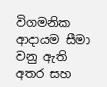විගමනික ආදායම සීමා වනු ඇති අතර සහ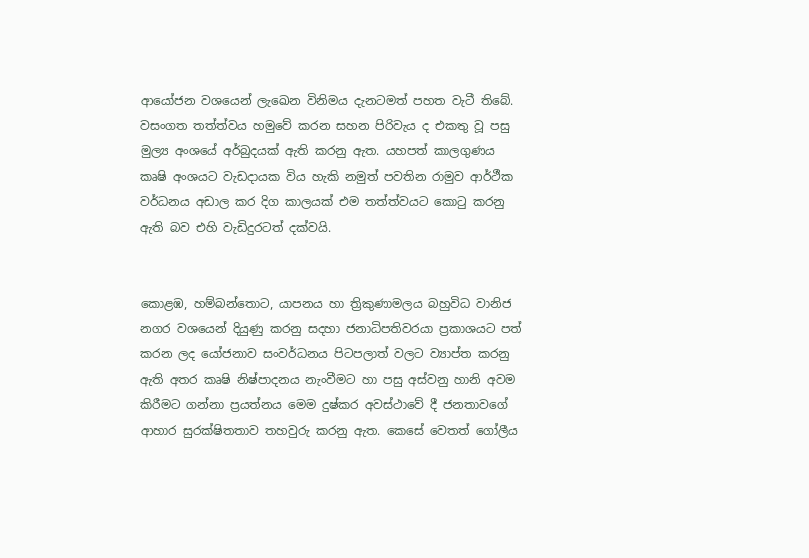ආයෝජන වශයෙන් ලැඛෙන විනිමය දැනටමත් පහත වැටී තිබේ. වසංගත තත්ත්වය හමුවේ කරන සහන පිරිවැය ද එකතු වූ පසු මුල්‍ය අංශයේ අර්බුදයක් ඇති කරනු ඇත. යහපත් කාලගුණය කෘෂි අංශයට වැඩදායක විය හැකි නමුත් පවතින රාමුව ආර්ථීක වර්ධනය අඩාල කර දිග කාලයක් එම තත්ත්වයට කොටු කරනු ඇති බව එහි වැඩිදුරටත් දක්වයි.


කොළඹ, හම්බන්තොට, යාපනය හා ත්‍රිකුණාමලය බහුවිධ වානිජ නගර වශයෙන් දියුණු කරනු සදහා ජනාධිපතිවරයා ප්‍රකාශයට පත් කරන ලද යෝජනාව සංවර්ධනය පිටපලාත් වලට ව්‍යාප්ත කරනු ඇති අතර කෘෂි නිෂ්පාදනය නැංවීමට හා පසු අස්වනු හානි අවම කිරීමට ගන්නා ප්‍රයත්නය මෙම දුෂ්කර අවස්ථාවේ දී ජනතාවගේ ආහාර සුරක්ෂිතතාව තහවුරු කරනු ඇත. කෙසේ වෙතත් ගෝලීය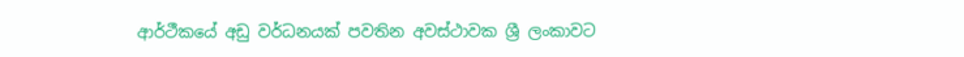ආර්ථීකයේ අඩු වර්ධනයක් පවතින අවස්ථාවක ශ්‍රී ලංකාවට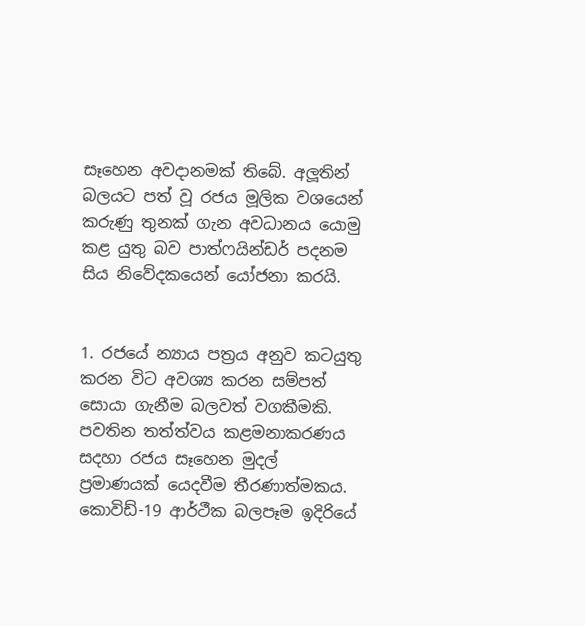සෑහෙන අවදානමක් තිබේ. අලූතින් බලයට පත් වූ රජය මූලික වශයෙන් කරුණු තුනක් ගැන අවධානය යොමු කළ යුතු බව පාත්ෆයින්ඩර් පදනම සිය නිවේදකයෙන් යෝජනා කරයි.


1. රජයේ න්‍යාය පත්‍රය අනුව කටයුතු කරන විට අවශ්‍ය කරන සම්පත් සොයා ගැනීම බලවත් වගකීමකි. පවතින තත්ත්වය කළමනාකරණය සදහා රජය සෑහෙන මුදල් ප්‍රමාණයක් යෙදවීම තීරණාත්මකය. කොවිඩ්-19 ආර්ථීක බලපෑම ඉදිරියේ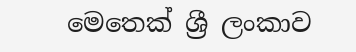මෙතෙක් ශ්‍රී ලංකාව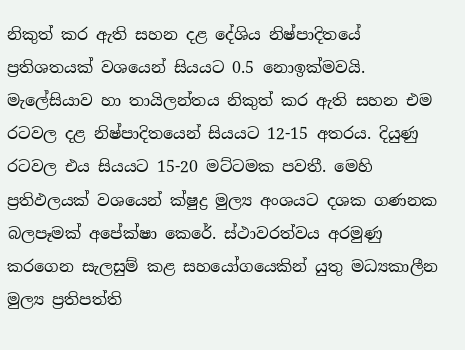නිකුත් කර ඇති සහන දළ දේශිය නිෂ්පාදිතයේ ප්‍රතිශතයක් වශයෙන් සියයට 0.5 නොඉක්මවයි. මැලේසියාව හා තායිලන්තය නිකුත් කර ඇති සහන එම රටවල දළ නිෂ්පාදිතයෙන් සියයට 12-15 අතරය. දියුණු රටවල එය සියයට 15-20 මට්ටමක පවතී. මෙහි ප්‍රතිඵලයක් වශයෙන් ක්ෂුද්‍ර මුල්‍ය අංශයට දශක ගණනක බලපෑමක් අපේක්ෂා කෙරේ. ස්ථාවරත්වය අරමුණු කරගෙන සැලසුම් කළ සහයෝගයෙකින් යුතු මධ්‍යකාලීන මුල්‍ය ප්‍රතිපත්ති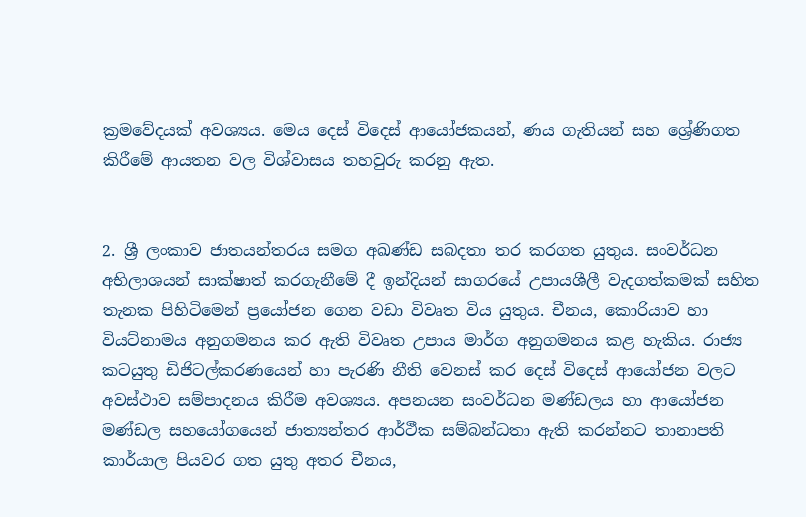ක්‍රමවේදයක් අවශ්‍යය. මෙය දෙස් විදෙස් ආයෝජකයන්, ණය ගැතියන් සහ ශ්‍රේණිගත කිරීමේ ආයතන වල විශ්වාසය තහවුරු කරනු ඇත.


2. ශ්‍රී ලංකාව ජාතයන්තරය සමග අඛණ්ඩ සබදතා තර කරගත යුතුය. සංවර්ධන අභිලාශයන් සාක්ෂාත් කරගැනීමේ දී ඉන්දියන් සාගරයේ උපායශීලී වැදගත්කමක් සහිත තැනක පිහිටිමෙන් ප්‍රයෝජන ගෙන වඩා විවෘත විය යුතුය. චීනය, කොරියාව හා වියට්නාමය අනුගමනය කර ඇති විවෘත උපාය මාර්ග අනුගමනය කළ හැකිය. රාජ්‍ය කටයුතු ඩිජිටල්කරණයෙන් හා පැරණි නීති වෙනස් කර දෙස් විදෙස් ආයෝජන වලට අවස්ථාව සම්පාදනය කිරීම අවශ්‍යය. අපනයන සංවර්ධන මණ්ඩලය හා ආයෝජන මණ්ඩල සහයෝගයෙන් ජාත්‍යන්තර ආර්ථීක සම්බන්ධතා ඇති කරන්නට තානාපති කාර්යාල පියවර ගත යුතු අතර චීනය,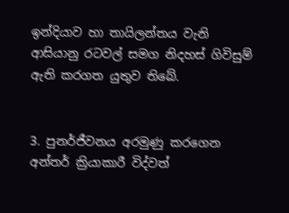ඉන්දියාව හා තායිලන්තය වැනි ආසියානු රටවල් සමග නිදහස් ගිවිසුම් ඇති කරගත යුතුව තිබේ.


3. පුනර්ජීවනය අරමුණු කරගෙන අන්තර් ක්‍රියාකාරී විද්වත්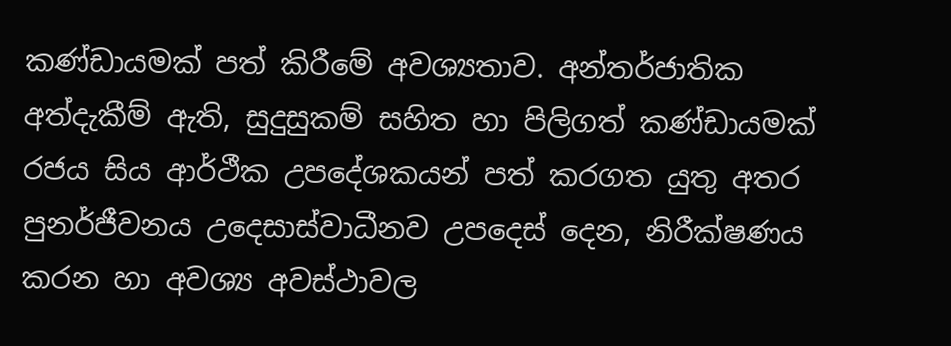කණ්ඩායමක් පත් කිරීමේ අවශ්‍යතාව. අන්තර්ජාතික අත්දැකීම් ඇති, සුදුසුකම් සහිත හා පිලිගත් කණ්ඩායමක් රජය සිය ආර්ථීක උපදේශකයන් පත් කරගත යුතු අතර පුනර්ජීවනය උදෙසාස්වාධීනව උපදෙස් දෙන, නිරීක්ෂණය කරන හා අවශ්‍ය අවස්ථාවල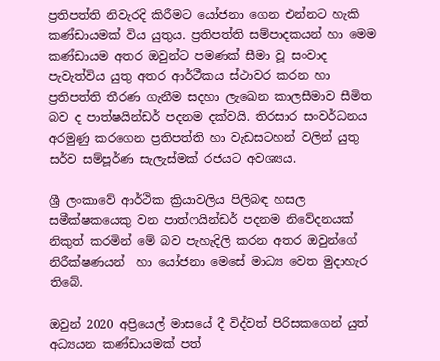ප්‍රතිපත්ති නිවැරදි කිරීමට යෝජනා ගෙන එන්නට හැකි කණ්ඩායමක් විය යුතුය. ප්‍රතිපත්ති සම්පාදකයන් හා මෙම කණ්ඩායම අතර ඔවුන්ට පමණක් සීමා වූ සංවාද පැවැත්විය යුතු අතර ආර්ථීකය ස්ථාවර කරන හා ප්‍රතිපත්ති තීරණ ගැනීම සදහා ලැඛෙන කාලසීමාව සීමිත බව ද පාත්ෂයින්ඩර් පදනම දක්වයි. තිරසාර සංවර්ධනය අරමුණු කරගෙන ප්‍රතිපත්ති හා වැඩසටහන් වලින් යුතු සර්ව සම්පූර්ණ සැලැස්මක් රජයට අවශ්‍යය.

ශ්‍රී ලංකාවේ ආර්ථික ක්‍රියාවලිය පිලිබඳ හසල සමීක්ෂකයෙකු වන පාත්ෆයින්ඩර් පදනම නිවේදනයක් නිකුත් කරමින් මේ බව පැහැදිලි කරන අතර ඔවුන්ගේ නිරීක්ෂණයන්  හා යෝජනා මෙසේ මාධ්‍ය වෙත මුදාහැර තිබේ.

ඔවුන් 2020 අප්‍රියෙල් මාසයේ දී විද්වත් පිරිසකගෙන් යුත් අධ්‍යයන කණ්ඩායමක් පත්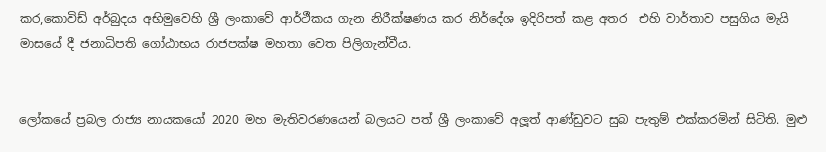කර,කොවිඩ් අර්බුදය අභිමුවෙහි ශ්‍රී ලංකාවේ ආර්ථීකය ගැන නිරීක්ෂණය කර නිර්දේශ ඉදිරිපත් කළ අතර  එහි වාර්තාව පසුගිය මැයි මාසයේ දී ජනාධිපති ගෝඨාභය රාජපක්ෂ මහතා වෙත පිලිගැන්වීය.


ලෝකයේ ප්‍රබල රාජ්‍ය නායකයෝ 2020 මහ මැතිවරණයෙන් බලයට පත් ශ්‍රී ලංකාවේ අලූත් ආණ්ඩුවට සුබ පැතුම් එක්කරමින් සිටිති. මුළු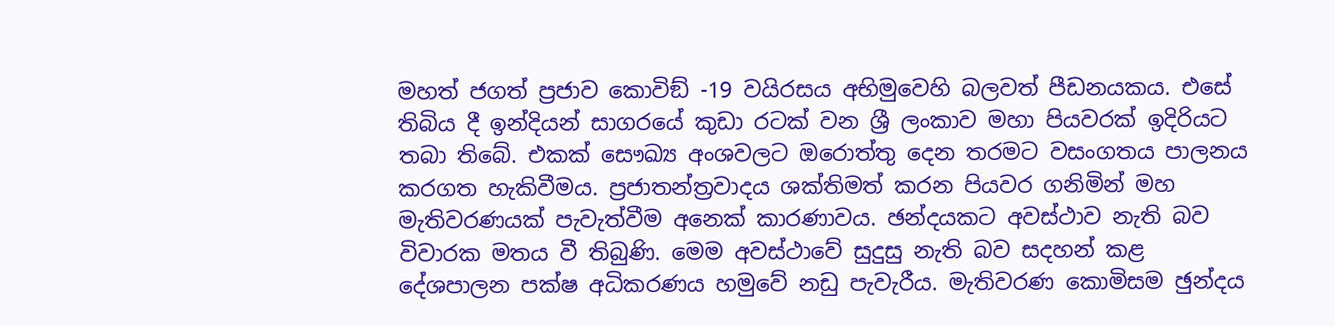මහත් ජගත් ප්‍රජාව කොවිඞ් -19 වයිරසය අභිමුවෙහි බලවත් පීඩනයකය. එසේ තිබිය දී ඉන්දියන් සාගරයේ කුඩා රටක් වන ශ්‍රී ලංකාව මහා පියවරක් ඉදිරියට තබා තිබේ. එකක් සෞඛ්‍ය අංශවලට ඔරොත්තු දෙන තරමට වසංගතය පාලනය කරගත හැකිවීමය. ප්‍රජාතන්ත්‍රවාදය ශක්තිමත් කරන පියවර ගනිමින් මහ මැතිවරණයක් පැවැත්වීම අනෙක් කාරණාවය. ඡන්දයකට අවස්ථාව නැති බව විවාරක මතය වී තිබුණි. මෙම අවස්ථාවේ සුදුසු නැති බව සදහන් කළ දේශපාලන පක්ෂ අධිකරණය හමුවේ නඩු පැවැරීය. මැතිවරණ කොමිසම ඡුන්දය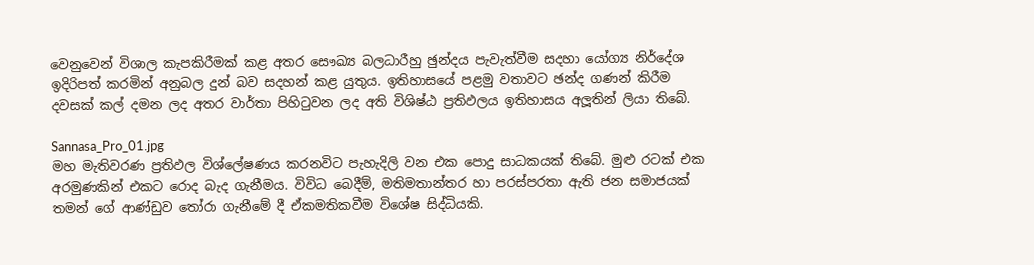වෙනුවෙන් විශාල කැපකිරීමක් කළ අතර සෞඛ්‍ය බලධාරීහු ඡුන්දය පැවැත්වීම සදහා යෝග්‍ය නිර්දේශ ඉදිරිපත් කරමින් අනුබල දුන් බව සදහන් කළ යුතුය. ඉතිහාසයේ පළමු වතාවට ඡන්ද ගණන් කිරීම දවසක් කල් දමන ලද අතර වාර්තා පිහිටුවන ලද අති විශිෂ්ඨ ප්‍රතිඵලය ඉතිහාසය අලූතින් ලියා තිබේ.

Sannasa_Pro_01.jpg
මහ මැතිවරණ ප්‍රතිඵල විශ්ලේෂණය කරනවිට පැහැදිලි වන එක පොදු සාධකයක් තිබේ. මුළු රටක් එක අරමුණකින් එකට රොද බැද ගැනීමය. විවිධ බෙදීම්, මතිමතාන්තර හා පරස්පරතා ඇති ජන සමාජයක් තමන් ගේ ආණ්ඩුව තෝරා ගැනීමේ දී ඒකමතිකවීම විශේෂ සිද්ධියකි.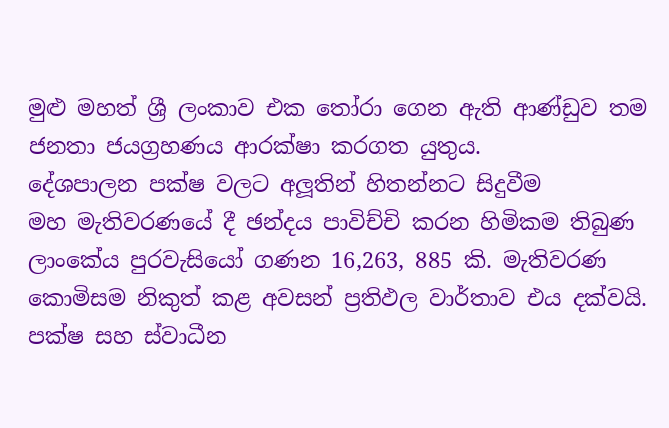මුළු මහත් ශ්‍රී ලංකාව එක තෝරා ගෙන ඇති ආණ්ඩුව තම ජනතා ජයග්‍රහණය ආරක්ෂා කරගත යුතුය.
දේශපාලන පක්ෂ වලට අලූතින් හිතන්නට සිදුවීම
මහ මැතිවරණයේ දී ඡන්දය පාවිච්චි කරන හිමිකම තිබුණ ලාංකේය පුරවැසියෝ ගණන 16,263, 885 කි. මැතිවරණ කොමිසම නිකුත් කළ අවසන් ප්‍රතිඵල වාර්තාව එය දක්වයි. පක්ෂ සහ ස්වාධීන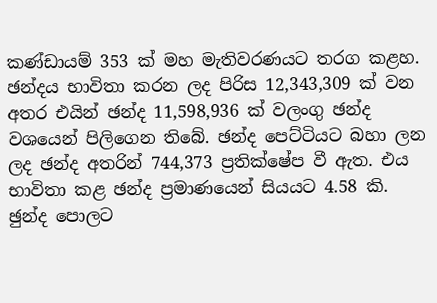කණ්ඩායම් 353 ක් මහ මැතිවරණයට තරග කළහ. ඡන්දය භාවිතා කරන ලද පිරිස 12,343,309 ක් වන අතර එයින් ඡන්ද 11,598,936 ක් වලංගු ඡන්ද වශයෙන් පිලිගෙන තිබේ. ඡන්ද පෙට්ටියට බහා ලන ලද ඡන්ද අතරින් 744,373 ප්‍රතික්ෂේප වී ඇත. එය භාවිතා කළ ඡන්ද ප්‍රමාණයෙන් සියයට 4.58 කි. ඡුන්ද පොලට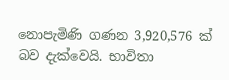නොපැමිණි ගණන 3,920,576 ක් බව දැක්වෙයි. භාවිතා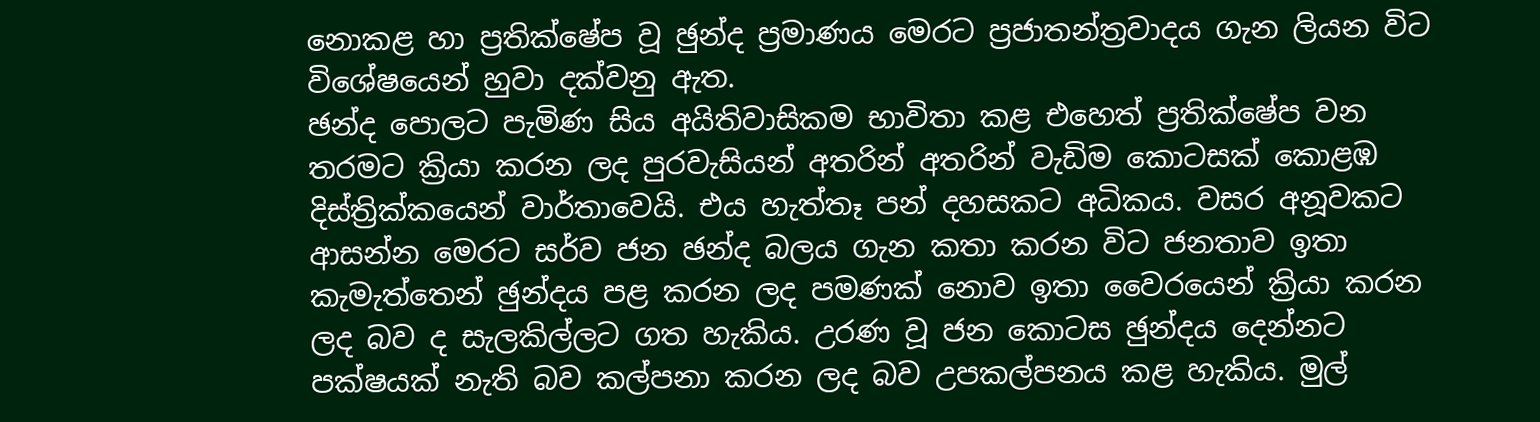නොකළ හා ප්‍රතික්ෂේප වූ ඡුන්ද ප්‍රමාණය මෙරට ප්‍රජාතන්ත්‍රවාදය ගැන ලියන විට විශේෂයෙන් හුවා දක්වනු ඇත.
ඡන්ද පොලට පැමිණ සිය අයිතිවාසිකම භාවිතා කළ එහෙත් ප්‍රතික්ෂේප වන තරමට ක්‍රියා කරන ලද පුරවැසියන් අතරින් අතරින් වැඩිම කොටසක් කොළඹ දිස්ත්‍රික්කයෙන් වාර්තාවෙයි. එය හැත්තෑ පන් දහසකට අධිකය. වසර අනූවකට ආසන්න මෙරට සර්ව ජන ඡන්ද බලය ගැන කතා කරන විට ජනතාව ඉතා කැමැත්තෙන් ඡුන්දය පළ කරන ලද පමණක් නොව ඉතා වෛරයෙන් ක්‍රියා කරන ලද බව ද සැලකිල්ලට ගත හැකිය. උරණ වූ ජන කොටස ඡුන්දය දෙන්නට පක්ෂයක් නැති බව කල්පනා කරන ලද බව උපකල්පනය කළ හැකිය. මුල්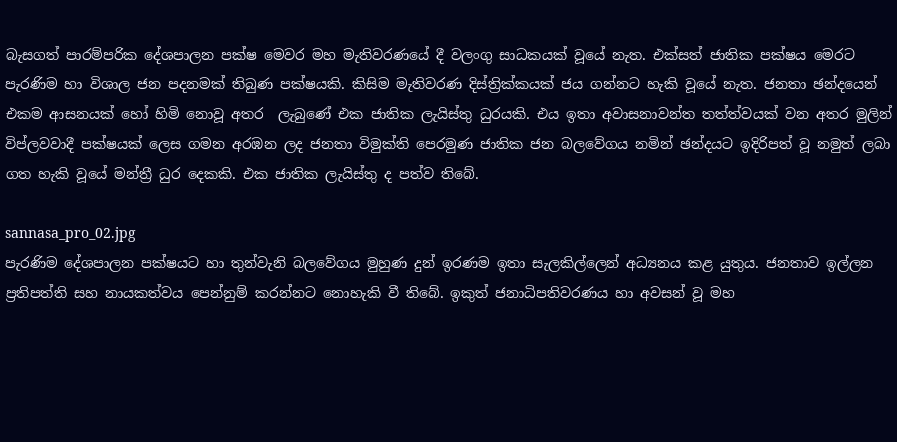බැසගත් පාරම්පරික දේශපාලන පක්ෂ මෙවර මහ මැතිවරණයේ දී වලංගු සාධකයක් වූයේ නැත. එක්සත් ජාතික පක්ෂය මෙරට පැරණිම හා විශාල ජන පදනමක් තිබුණ පක්ෂයකි. කිසිම මැතිවරණ දිස්ත්‍රික්කයක් ජය ගන්නට හැකි වූයේ නැත. ජනතා ඡන්දයෙන් එකම ආසනයක් හෝ හිමි නොවූ අතර  ලැබුණේ එක ජාතික ලැයිස්තු ධුරයකි. එය ඉතා අවාසනාවන්ත තත්ත්වයක් වන අතර මුලින් විප්ලවවාදී පක්ෂයක් ලෙස ගමන අරඹන ලද ජනතා විමුක්ති පෙරමුණ ජාතික ජන බලවේගය නමින් ඡන්දයට ඉදිරිපත් වූ නමුත් ලබා ගත හැකි වූයේ මන්ත්‍රී ධුර දෙකකි. එක ජාතික ලැයිස්තු ද පත්ව තිබේ.

sannasa_pro_02.jpg
පැරණිම දේශපාලන පක්ෂයට හා තුන්වැනි බලවේගය මුහුණ දුන් ඉරණම ඉතා සැලකිල්ලෙන් අධ්‍යනය කළ යුතුය. ජනතාව ඉල්ලන ප්‍රතිපත්ති සහ නායකත්වය පෙන්නුම් කරන්නට නොහැකි වී තිබේ. ඉකුත් ජනාධිපතිවරණය හා අවසන් වූ මහ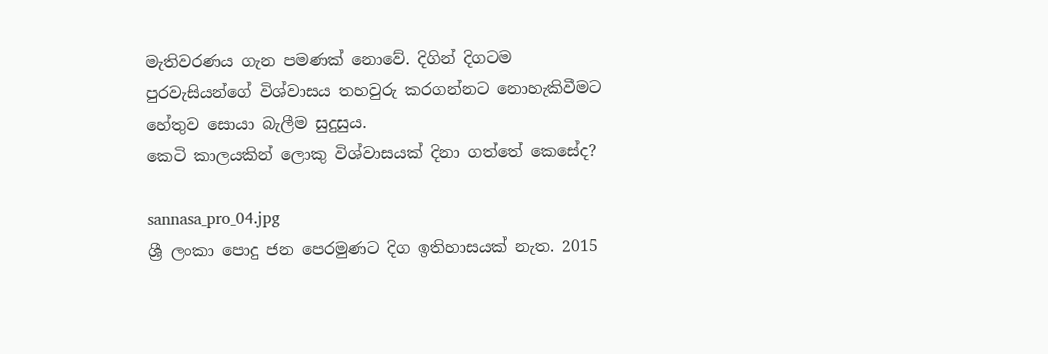මැතිවරණය ගැන පමණක් නොවේ. දිගින් දිගටම පුරවැසියන්ගේ විශ්වාසය තහවුරු කරගන්නට නොහැකිවීමට හේතුව සොයා බැලීම සුදුසුය.
කෙටි කාලයකින් ලොකු විශ්වාසයක් දිනා ගත්තේ කෙසේද?

sannasa_pro_04.jpg
ශ්‍රී ලංකා පොදු ජන පෙරමුණට දිග ඉතිහාසයක් නැත. 2015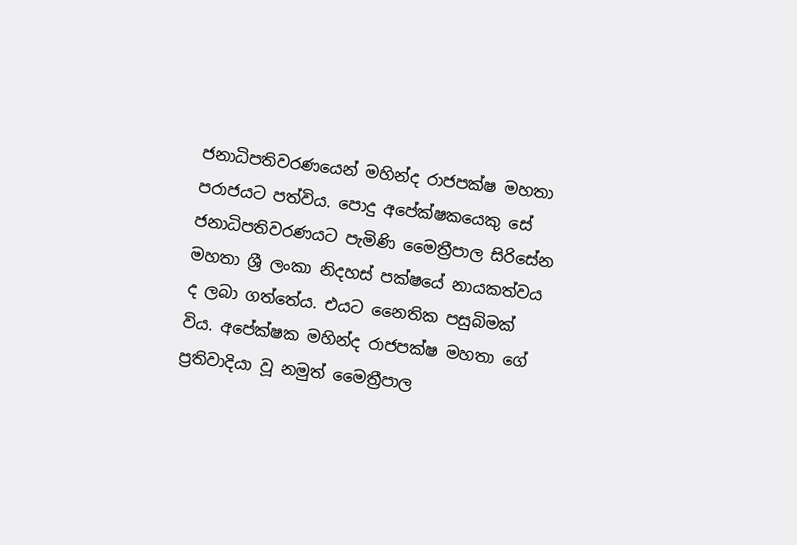ජනාධිපතිවරණයෙන් මහින්ද රාජපක්ෂ මහතා පරාජයට පත්විය. පොදු අපේක්ෂකයෙකු සේ ජනාධිපතිවරණයට පැමිණි මෛත්‍රීපාල සිරිසේන මහතා ශ්‍රී ලංකා නිදහස් පක්ෂයේ නායකත්වය ද ලබා ගත්තේය. එයට නෛතික පසුබිමක් විය. අපේක්ෂක මහින්ද රාජපක්ෂ මහතා ගේ ප්‍රතිවාදියා වූ නමුත් මෛත්‍රීපාල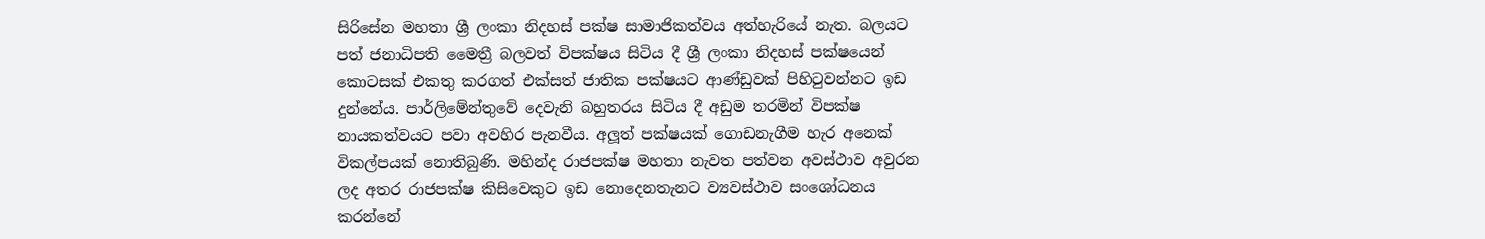සිරිසේන මහතා ශ්‍රී ලංකා නිදහස් පක්ෂ සාමාජිකත්වය අත්හැරියේ නැත. බලයට පත් ජනාධිපති මෛත්‍රී බලවත් විපක්ෂය සිටිය දී ශ්‍රී ලංකා නිදහස් පක්ෂයෙන් කොටසක් එකතු කරගත් එක්සත් ජාතික පක්ෂයට ආණ්ඩුවක් පිහිටුවන්නට ඉඩ දුන්නේය. පාර්ලිමේන්තුවේ දෙවැනි බහුතරය සිටිය දී අඩුම තරමින් විපක්ෂ නායකත්වයට පවා අවහිර පැනවීය. අලූත් පක්ෂයක් ගොඩනැගීම හැර අනෙක් විකල්පයක් නොතිබුණි. මහින්ද රාජපක්ෂ මහතා නැවත පත්වන අවස්ථාව අවුරන ලද අතර රාජපක්ෂ කිසිවෙකුට ඉඩ නොදෙනතැනට ව්‍යවස්ථාව සංශෝධනය කරන්නේ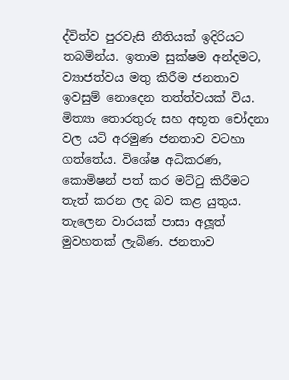ද්විත්ව පුරවැසි නීතියක් ඉදිරියට තබමින්ය. ඉතාම සුක්ෂම අන්දමට, ව්‍යාජත්වය මතු කිරීම ජනතාව ඉවසුම් නොදෙන තත්ත්වයක් විය. මිත්‍යා තොරතුරු සහ අභූත චෝදනා වල යටි අරමුණ ජනතාව වටහා ගත්තේය. විශේෂ අධිකරණ, කොමිෂන් පත් කර මට්ටු කිරීමට තැත් කරන ලද බව කළ යුතුය.
තැලෙන වාරයක් පාසා අලූත් මුවහතක් ලැබිණ. ජනතාව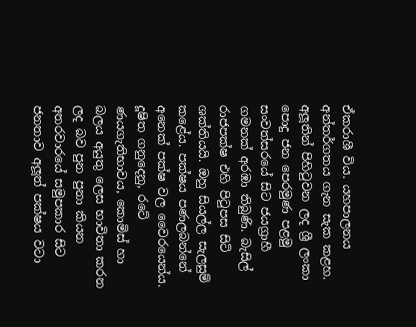ඒකරාශී විය. යහපාලනය අන්තර්ගතය ගැන සැක කළහ. අලූතින් පිහිටුවන ලද ශ්‍රී ලංකා පොදු ජන පෙරමුණ පළමු සංවත්සරයේ සිට ජයග්‍රාහී ගමනක් අරඹා තිබුණි. බැසිල් රාජපක්ෂ එහි පිටුපස සිටි ශක්තියයි. ඔහු සියල්ල සැලසුම් කළේය. පක්ෂය පණලබන්නේ අනෙක් පක්ෂ වල වෛරයෙන්ය. දූෂිත ගනුදෙනු, රටේ ණයගැතිභාවය, කොමිස් හා බලය අයුතු ලෙස භාවිතා කරන ලද බව පුන පුනා කියන අතරවාරයේ සමුපකාර සිට ජනතාව අලූත් පක්ෂය වටා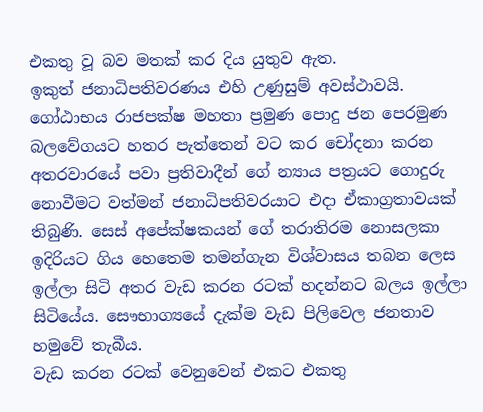එකතු වූ බව මතක් කර දිය යුතුව ඇත.
ඉකුත් ජනාධිපතිවරණය එහි උණුසුම් අවස්ථාවයි. ගෝඨාභය රාජපක්ෂ මහතා ප්‍රමුණ පොදු ජන පෙරමුණ බලවේගයට හතර පැත්තෙන් වට කර චෝදනා කරන අතරවාරයේ පවා ප්‍රතිවාදීන් ගේ න්‍යාය පත්‍රයට ගොදුරු නොවීමට වත්මන් ජනාධිපතිවරයාට එදා ඒකාග්‍රතාවයක් තිබුණි. සෙස් අපේක්ෂකයන් ගේ තරාතිරම නොසලකා ඉදිරියට ගිය හෙතෙම තමන්ගැන විශ්වාසය තබන ලෙස ඉල්ලා සිටි අතර වැඩ කරන රටක් හදන්නට බලය ඉල්ලා සිටියේය. සෞභාග්‍යයේ දැක්ම වැඩ පිලිවෙල ජනතාව හමුවේ තැබීය.
වැඩ කරන රටක් වෙනුවෙන් එකට එකතු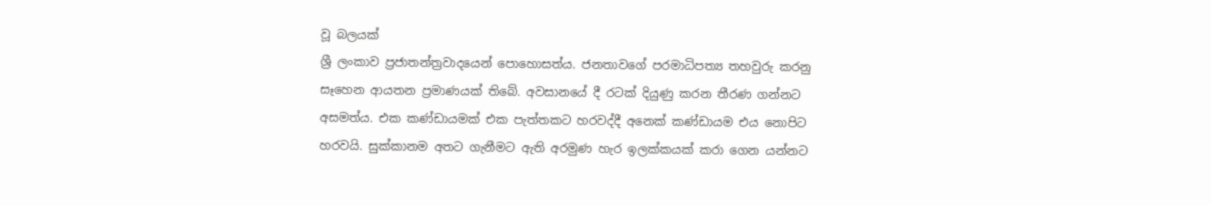වූ බලයක්
ශ්‍රී ලංකාව ප්‍රජාතන්ත්‍රවාදයෙන් පොහොසත්ය. ජනතාවගේ පරමාධිපත්‍ය තහවුරු කරනු සෑහෙන ආයතන ප්‍රමාණයක් තිබේ. අවසානයේ දී රටක් දියුණු කරන තීරණ ගන්නට අසමත්ය. එක කණ්ඩායමක් එක පැත්තකට හරවද්දී අනෙක් කණ්ඩායම එය නොපිට හරවයි. සුක්කානම අතට ගැනීමට ඇති අරමුණ හැර ඉලක්කයක් කරා ගෙන යන්නට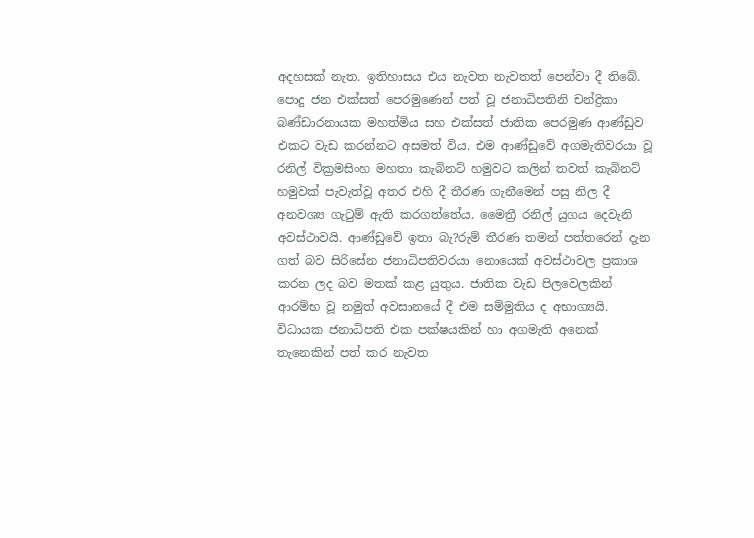අදහසක් නැත. ඉතිහාසය එය නැවත නැවතත් පෙන්වා දී තිබේ.
පොදු ජන එක්සත් පෙරමුණෙන් පත් වූ ජනාධිපතිනි චන්ද්‍රිකා බණ්ඩාරනායක මහත්මිය සහ එක්සත් ජාතික පෙරමුණ ආණ්ඩුව එකට වැඩ කරන්නට අසමත් විය. එම ආණ්ඩුවේ අගමැතිවරයා වූ රනිල් වික්‍රමසිංහ මහතා කැබිනට් හමුවට කලින් තවත් කැබිනට් හමුවක් පැවැත්වූ අතර එහි දී තීරණ ගැනීමෙන් පසු නිල දී අනවශ්‍ය ගැටුම් ඇති කරගත්තේය. මෛත්‍රී රනිල් යුගය දෙවැනි අවස්ථාවයි. ආණ්ඩුවේ ඉතා බැ?රුම් තීරණ තමන් පත්තරෙන් දැන ගත් බව සිරිසේන ජනාධිපතිවරයා නොයෙක් අවස්ථාවල ප්‍රකාශ කරන ලද බව මතක් කළ යුතුය. ජාතික වැඩ පිලවෙලකින් ආරම්භ වූ නමුත් අවසානයේ දී එම සම්මුතිය ද අභාග්‍යයි. විධායක ජනාධිපති එක පක්ෂයකින් හා අගමැති අනෙක් තැනෙකින් පත් කර නැවත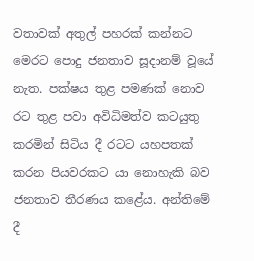වතාවක් අතුල් පහරක් කන්නට මෙරට පොදු ජනතාව සූදානම් වූයේ නැත. පක්ෂය තුළ පමණක් නොව රට තුළ පවා අවිධිමත්ව කටයුතු කරමින් සිටිය දී රටට යහපතක් කරන පියවරකට යා නොහැකි බව ජනතාව තීරණය කළේය. අන්තිමේ දී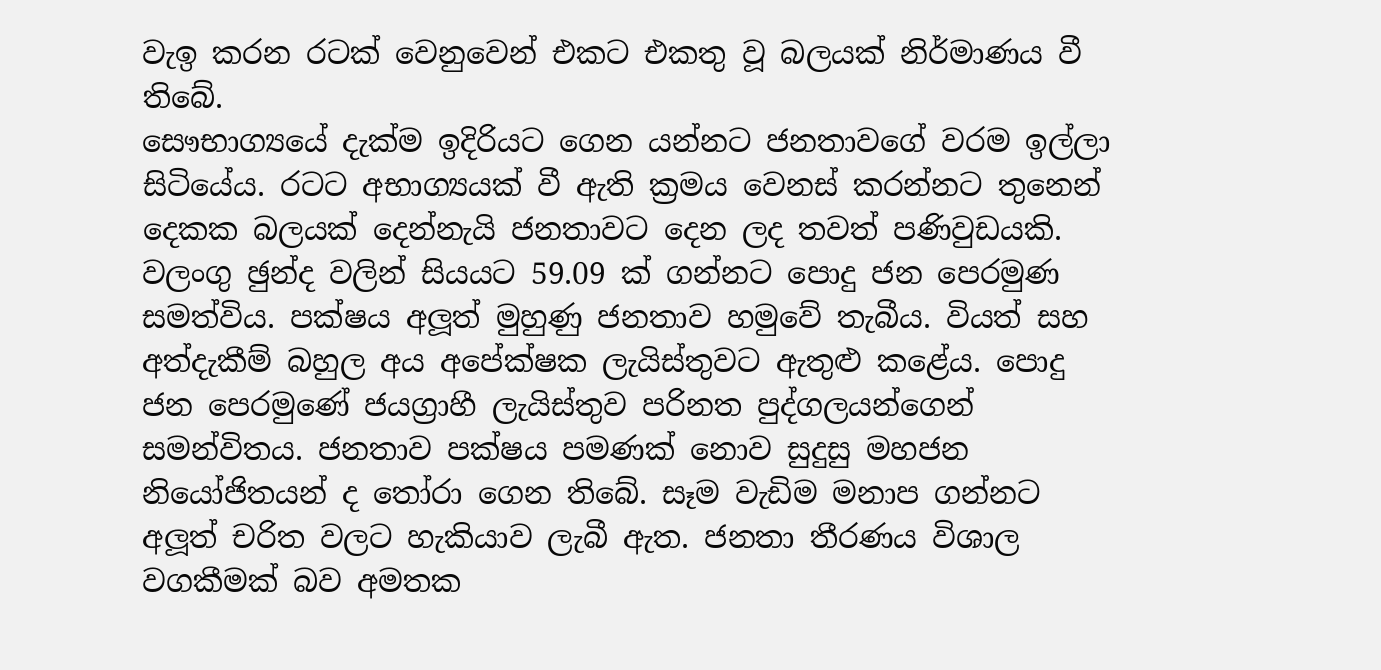වැඉ කරන රටක් වෙනුවෙන් එකට එකතු වූ බලයක් නිර්මාණය වී තිබේ.
සෞභාග්‍යයේ දැක්ම ඉදිරියට ගෙන යන්නට ජනතාවගේ වරම ඉල්ලා සිටියේය. රටට අභාග්‍යයක් වී ඇති ක්‍රමය වෙනස් කරන්නට තුනෙන් දෙකක බලයක් දෙන්නැයි ජනතාවට දෙන ලද තවත් පණිවුඩයකි. වලංගු ඡුන්ද වලින් සියයට 59.09 ක් ගන්නට පොදු ජන පෙරමුණ සමත්විය. පක්ෂය අලූත් මුහුණු ජනතාව හමුවේ තැබීය. වියත් සහ අත්දැකීම් බහුල අය අපේක්ෂක ලැයිස්තුවට ඇතුළු කළේය. පොදු ජන පෙරමුණේ ජයග්‍රාහී ලැයිස්තුව පරිනත පුද්ගලයන්ගෙන් සමන්විතය. ජනතාව පක්ෂය පමණක් නොව සුදුසු මහජන නියෝජිතයන් ද තෝරා ගෙන තිබේ. සෑම වැඩිම මනාප ගන්නට අලූත් චරිත වලට හැකියාව ලැබී ඇත. ජනතා තීරණය විශාල වගකීමක් බව අමතක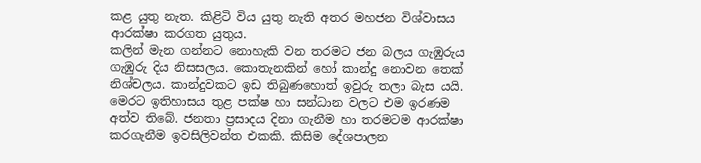කළ යුතු නැත. කිළිටි විය යුතු නැති අතර මහජන විශ්වාසය ආරක්ෂා කරගත යුතුය.
කලින් මැන ගන්නට නොහැකි වන තරමට ජන බලය ගැඹුරුය
ගැඹුරු දිය නිසසලය. කොතැනකින් හෝ කාන්දු නොවන තෙක් නිශ්චලය. කාන්දුවකට ඉඩ තිබුණහොත් ඉවුරු තලා බැස යයි. මෙරට ඉතිහාසය තුළ පක්ෂ හා සන්ධාන වලට එම ඉරණම අත්ව තිබේ. ජනතා ප්‍රසාදය දිනා ගැනීම හා තරමටම ආරක්ෂා කරගැනීම ඉවසිලිවන්ත එකකි. කිසිම දේශපාලන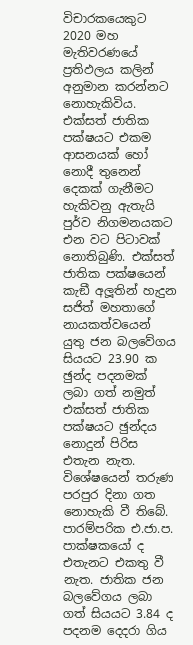විචාරකයෙකුට 2020 මහ මැතිවරණයේ ප්‍රතිඵලය කලින් අනුමාන කරන්නට නොහැකිවිය. එක්සත් ජාතික පක්ෂයට එකම ආසනයක් හෝ නොදී තුනෙන් දෙකක් ගැනීමට හැකිවනු ඇතැයි පුර්ව නිගමනයකට එන වට පිටාවක් නොතිබුණි. එක්සත් ජාතික පක්ෂයෙන් කැඞී අලූතින් හැදුන සජිත් මහතාගේ නායකත්වයෙන් යුතු ජන බලවේගය සියයට 23.90 ක ඡුන්ද පදනමක් ලබා ගත් නමුත් එක්සත් ජාතික පක්ෂයට ඡුන්දය නොදුන් පිරිස එතැන නැත. විශේෂයෙන් තරුණ පරපුර දිනා ගත නොහැකි වී තිබේ. පාරම්පරික එ.ජා.ප. පාක්ෂකයෝ ද එතැනට එකතු වී නැත. ජාතික ජන බලවේගය ලබා ගත් සියයට 3.84 ද පදනම දෙදරා ගිය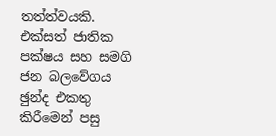තත්ත්වයකි. එක්සත් ජාතික පක්ෂය සහ සමගි ජන බලවේගය ඡුන්ද එකතු කිරීමෙන් පසු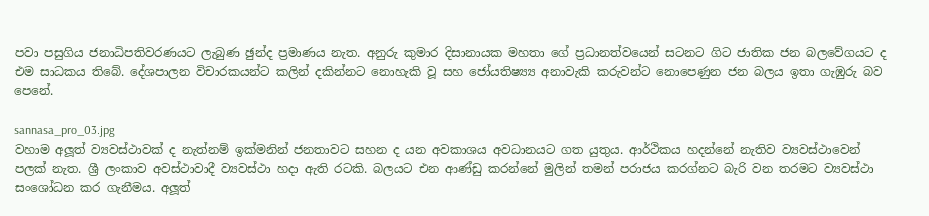පවා පසුගිය ජනාධිපතිවරණයට ලැබුණ ඡුන්ද ප්‍රමාණය නැත. අනුරු කුමාර දිසානායක මහතා ගේ ප්‍රධානත්වයෙන් සටනට ගිට ජාතික ජන බලවේගයට ද එම සාධකය තිබේ. දේශපාලන විචාරකයන්ට කලින් දකින්නට නොහැකි වූ සහ ජෝ‍යතිෂ්‍ය්‍ය අනාවැකි කරුවන්ට නොපෙණුන ජන බලය ඉතා ගැඹුරු බව පෙනේ.

sannasa_pro_03.jpg
වහාම අලූත් ව්‍යවස්ථාවක් ද නැත්නම් ඉක්මනින් ජනතාවට සහන ද යන අවකාශය අවධානයට ගත යුතුය. ආර්ථිකය හදන්නේ නැතිව ව්‍යවස්ථාවෙන් පලක් නැත. ශ්‍රී ලංකාව අවස්ථාවාදී ව්‍යවස්ථා හදා ඇති රටකි. බලයට එන ආණ්ඩු කරන්නේ මුලින් තමන් පරාජය කරග්නට බැරි වන තරමට ව්‍යවස්ථා සංශෝධන කර ගැනීමය. අලූත්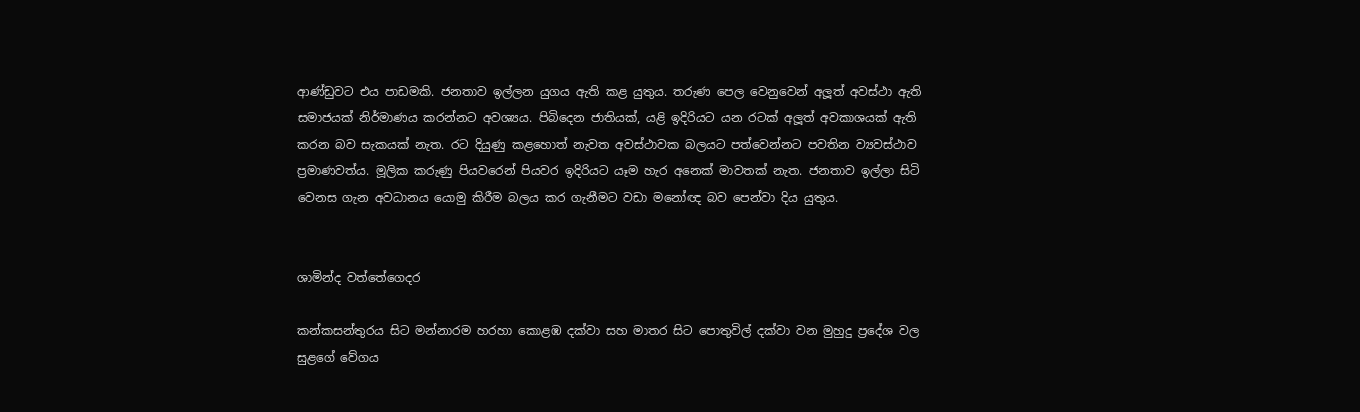ආණ්ඩුවට එය පාඩමකි. ජනතාව ඉල්ලන යුගය ඇති කළ යුතුය. තරුණ පෙල වෙනුවෙන් අලූත් අවස්ථා ඇති සමාජයක් නිර්මාණය කරන්නට අවශ්‍යය. පිබිදෙන ජාතියක්, යළි ඉදිරියට යන රටක් අලූත් අවකාශයක් ඇති කරන බව සැකයක් නැත. රට දියුණු කළහොත් නැවත අවස්ථාවක බලයට පත්වෙන්නට පවතින ව්‍යවස්ථාව ප්‍රමාණවත්ය. මූලික කරුණු පියවරෙන් පියවර ඉදිරියට යෑම හැර අනෙක් මාවතක් නැත. ජනතාව ඉල්ලා සිටි වෙනස ගැන අවධානය යොමු කිරීම බලය කර ගැනීමට වඩා මනෝඥ බව පෙන්වා දිය යුතුය.


ශාමින්ද වත්තේගෙදර

කන්කසන්තුරය සිට මන්නාරම හරහා කොළඹ දක්වා සහ මාතර සිට පොතුවිල් දක්වා වන මුහුදු ප්‍රදේශ වල සුළගේ වේගය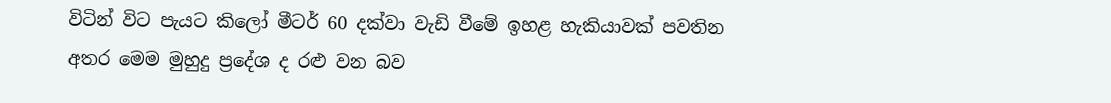විටින් විට පැයට කිලෝ මීටර් 60 දක්වා වැඩි වීමේ ඉහළ හැකියාවක් පවතින අතර මෙම මුහුදු ප්‍රදේශ ද රළු වන බව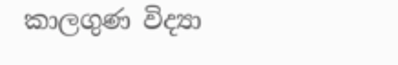කාලගුණ විද්‍යා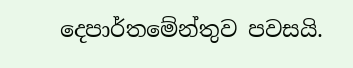දෙපාර්තමේන්තුව පවසයි.